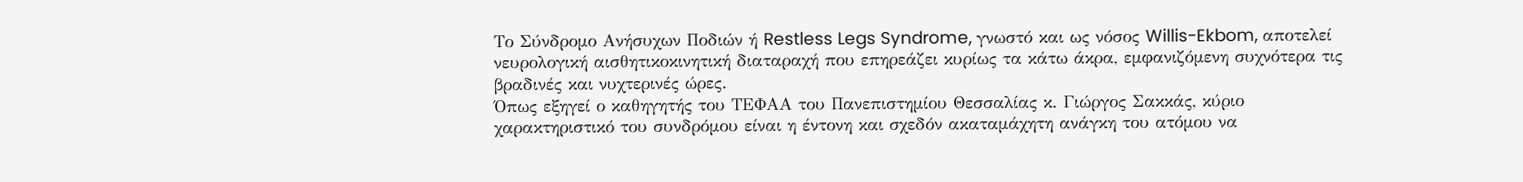Το Σύνδρομο Ανήσυχων Ποδιών ή Restless Legs Syndrome, γνωστό και ως νόσος Willis-Ekbom, αποτελεί νευρολογική αισθητικοκινητική διαταραχή που επηρεάζει κυρίως τα κάτω άκρα, εμφανιζόμενη συχνότερα τις βραδινές και νυχτερινές ώρες.
Όπως εξηγεί ο καθηγητής του ΤΕΦΑΑ του Πανεπιστημίου Θεσσαλίας κ. Γιώργος Σακκάς, κύριο χαρακτηριστικό του συνδρόμου είναι η έντονη και σχεδόν ακαταμάχητη ανάγκη του ατόμου να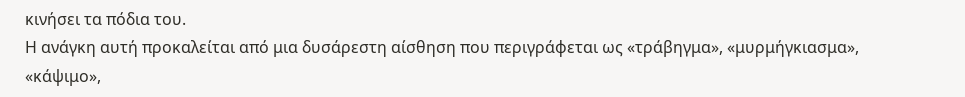κινήσει τα πόδια του.
Η ανάγκη αυτή προκαλείται από μια δυσάρεστη αίσθηση που περιγράφεται ως «τράβηγμα», «μυρμήγκιασμα», «κάψιμο»,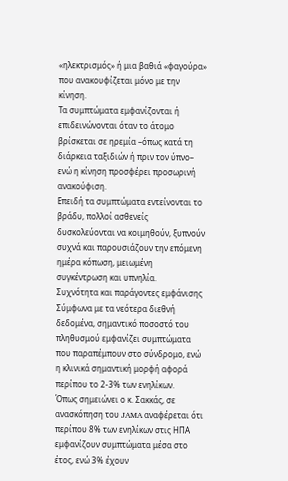«ηλεκτρισμός» ή μια βαθιά «φαγούρα» που ανακουφίζεται μόνο με την κίνηση.
Τα συμπτώματα εμφανίζονται ή επιδεινώνονται όταν το άτομο βρίσκεται σε ηρεμία –όπως κατά τη διάρκεια ταξιδιών ή πριν τον ύπνο– ενώ η κίνηση προσφέρει προσωρινή ανακούφιση.
Επειδή τα συμπτώματα εντείνονται το βράδυ, πολλοί ασθενείς δυσκολεύονται να κοιμηθούν, ξυπνούν συχνά και παρουσιάζουν την επόμενη ημέρα κόπωση, μειωμένη συγκέντρωση και υπνηλία.
Συχνότητα και παράγοντες εμφάνισης
Σύμφωνα με τα νεότερα διεθνή δεδομένα, σημαντικό ποσοστό του πληθυσμού εμφανίζει συμπτώματα που παραπέμπουν στο σύνδρομο, ενώ η κλινικά σημαντική μορφή αφορά περίπου το 2-3% των ενηλίκων.
Όπως σημειώνει ο κ. Σακκάς, σε ανασκόπηση του JAMA αναφέρεται ότι περίπου 8% των ενηλίκων στις ΗΠΑ εμφανίζουν συμπτώματα μέσα στο έτος, ενώ 3% έχουν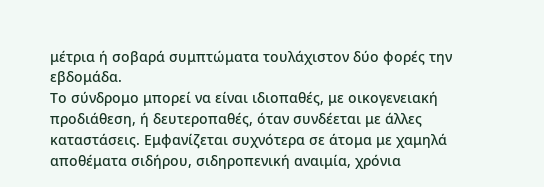μέτρια ή σοβαρά συμπτώματα τουλάχιστον δύο φορές την εβδομάδα.
Το σύνδρομο μπορεί να είναι ιδιοπαθές, με οικογενειακή προδιάθεση, ή δευτεροπαθές, όταν συνδέεται με άλλες καταστάσεις. Εμφανίζεται συχνότερα σε άτομα με χαμηλά αποθέματα σιδήρου, σιδηροπενική αναιμία, χρόνια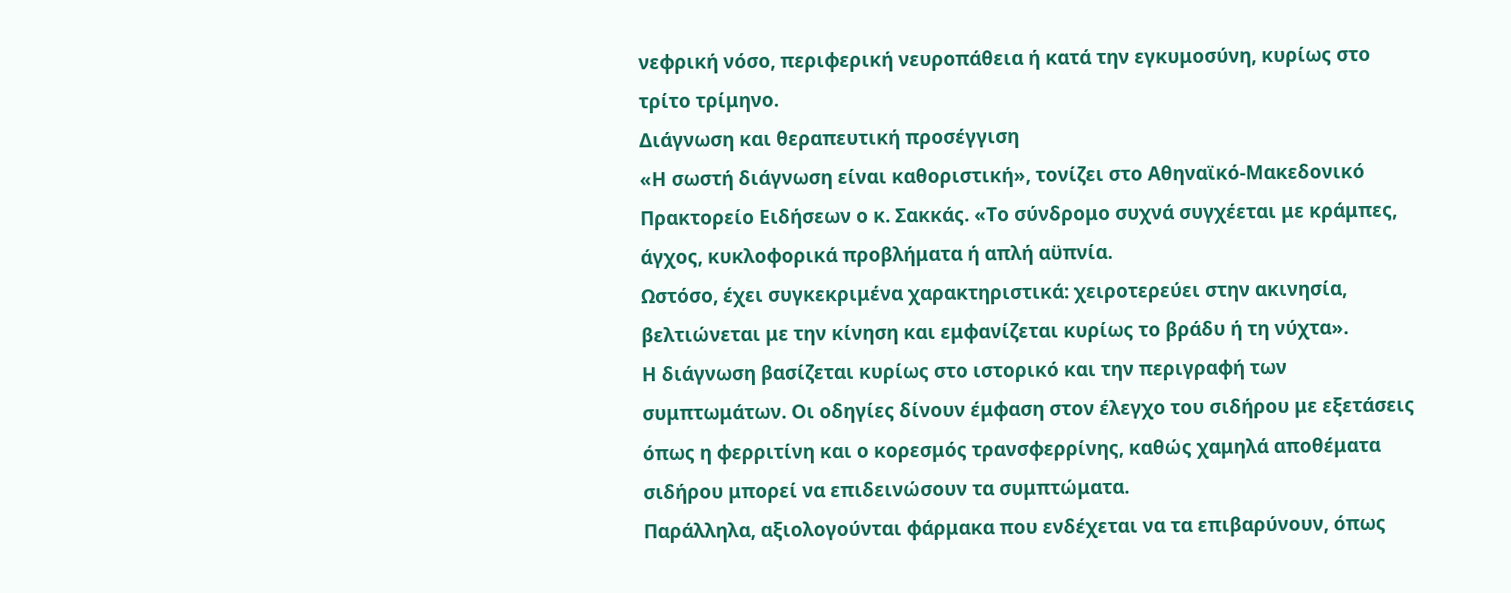νεφρική νόσο, περιφερική νευροπάθεια ή κατά την εγκυμοσύνη, κυρίως στο τρίτο τρίμηνο.
Διάγνωση και θεραπευτική προσέγγιση
«Η σωστή διάγνωση είναι καθοριστική», τονίζει στο Αθηναϊκό-Μακεδονικό Πρακτορείο Ειδήσεων ο κ. Σακκάς. «Το σύνδρομο συχνά συγχέεται με κράμπες, άγχος, κυκλοφορικά προβλήματα ή απλή αϋπνία.
Ωστόσο, έχει συγκεκριμένα χαρακτηριστικά: χειροτερεύει στην ακινησία, βελτιώνεται με την κίνηση και εμφανίζεται κυρίως το βράδυ ή τη νύχτα».
Η διάγνωση βασίζεται κυρίως στο ιστορικό και την περιγραφή των συμπτωμάτων. Οι οδηγίες δίνουν έμφαση στον έλεγχο του σιδήρου με εξετάσεις όπως η φερριτίνη και ο κορεσμός τρανσφερρίνης, καθώς χαμηλά αποθέματα σιδήρου μπορεί να επιδεινώσουν τα συμπτώματα.
Παράλληλα, αξιολογούνται φάρμακα που ενδέχεται να τα επιβαρύνουν, όπως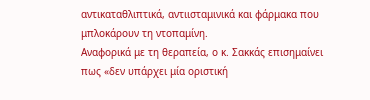αντικαταθλιπτικά, αντιισταμινικά και φάρμακα που μπλοκάρουν τη ντοπαμίνη.
Αναφορικά με τη θεραπεία, ο κ. Σακκάς επισημαίνει πως «δεν υπάρχει μία οριστική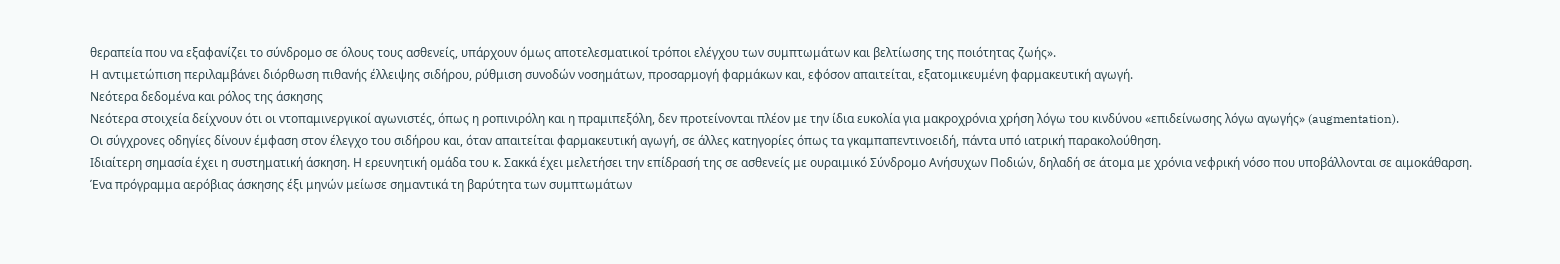θεραπεία που να εξαφανίζει το σύνδρομο σε όλους τους ασθενείς, υπάρχουν όμως αποτελεσματικοί τρόποι ελέγχου των συμπτωμάτων και βελτίωσης της ποιότητας ζωής».
Η αντιμετώπιση περιλαμβάνει διόρθωση πιθανής έλλειψης σιδήρου, ρύθμιση συνοδών νοσημάτων, προσαρμογή φαρμάκων και, εφόσον απαιτείται, εξατομικευμένη φαρμακευτική αγωγή.
Νεότερα δεδομένα και ρόλος της άσκησης
Νεότερα στοιχεία δείχνουν ότι οι ντοπαμινεργικοί αγωνιστές, όπως η ροπινιρόλη και η πραμιπεξόλη, δεν προτείνονται πλέον με την ίδια ευκολία για μακροχρόνια χρήση λόγω του κινδύνου «επιδείνωσης λόγω αγωγής» (augmentation).
Οι σύγχρονες οδηγίες δίνουν έμφαση στον έλεγχο του σιδήρου και, όταν απαιτείται φαρμακευτική αγωγή, σε άλλες κατηγορίες όπως τα γκαμπαπεντινοειδή, πάντα υπό ιατρική παρακολούθηση.
Ιδιαίτερη σημασία έχει η συστηματική άσκηση. Η ερευνητική ομάδα του κ. Σακκά έχει μελετήσει την επίδρασή της σε ασθενείς με ουραιμικό Σύνδρομο Ανήσυχων Ποδιών, δηλαδή σε άτομα με χρόνια νεφρική νόσο που υποβάλλονται σε αιμοκάθαρση.
Ένα πρόγραμμα αερόβιας άσκησης έξι μηνών μείωσε σημαντικά τη βαρύτητα των συμπτωμάτων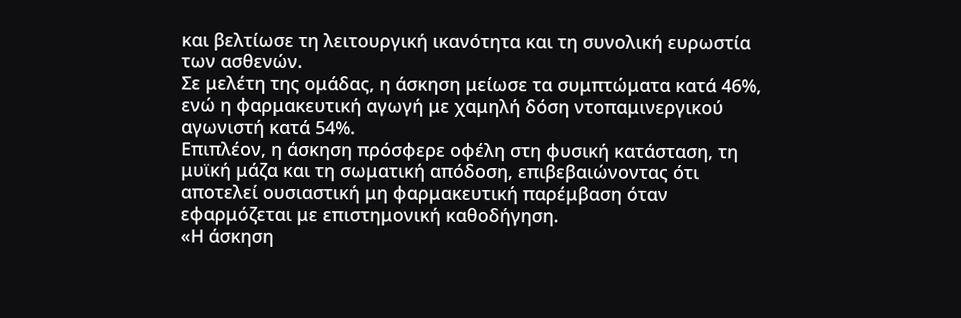και βελτίωσε τη λειτουργική ικανότητα και τη συνολική ευρωστία των ασθενών.
Σε μελέτη της ομάδας, η άσκηση μείωσε τα συμπτώματα κατά 46%, ενώ η φαρμακευτική αγωγή με χαμηλή δόση ντοπαμινεργικού αγωνιστή κατά 54%.
Επιπλέον, η άσκηση πρόσφερε οφέλη στη φυσική κατάσταση, τη μυϊκή μάζα και τη σωματική απόδοση, επιβεβαιώνοντας ότι αποτελεί ουσιαστική μη φαρμακευτική παρέμβαση όταν εφαρμόζεται με επιστημονική καθοδήγηση.
«Η άσκηση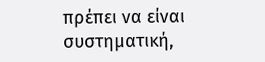πρέπει να είναι συστηματική,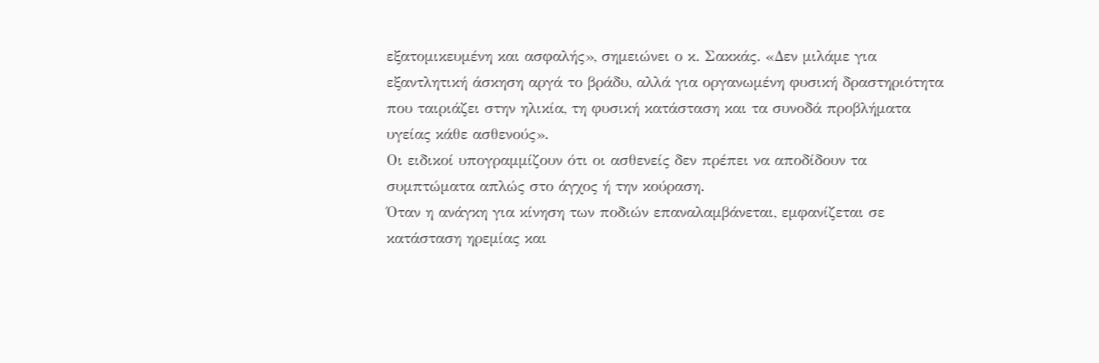εξατομικευμένη και ασφαλής», σημειώνει ο κ. Σακκάς. «Δεν μιλάμε για εξαντλητική άσκηση αργά το βράδυ, αλλά για οργανωμένη φυσική δραστηριότητα που ταιριάζει στην ηλικία, τη φυσική κατάσταση και τα συνοδά προβλήματα υγείας κάθε ασθενούς».
Οι ειδικοί υπογραμμίζουν ότι οι ασθενείς δεν πρέπει να αποδίδουν τα συμπτώματα απλώς στο άγχος ή την κούραση.
Όταν η ανάγκη για κίνηση των ποδιών επαναλαμβάνεται, εμφανίζεται σε κατάσταση ηρεμίας και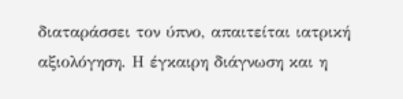διαταράσσει τον ύπνο, απαιτείται ιατρική αξιολόγηση. Η έγκαιρη διάγνωση και η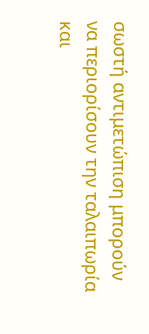σωστή αντιμετώπιση μπορούν να περιορίσουν την ταλαιπωρία και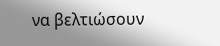να βελτιώσουν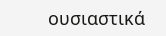ουσιαστικά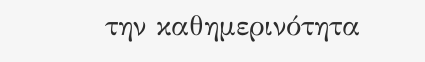την καθημερινότητα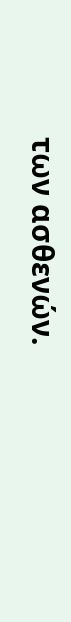των ασθενών.